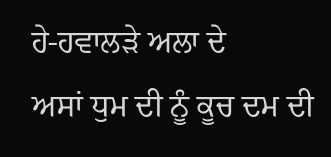ਹੇ-ਹਵਾਲੜੇ ਅਲਾ ਦੇ
ਅਸਾਂ ਧੁਮ ਦੀ ਨੂੰ ਕੂਚ ਦਮ ਦੀ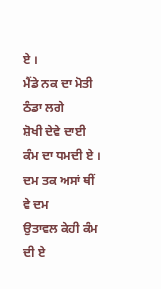ਏ ।
ਮੈਂਡੇ ਨਕ ਦਾ ਮੋਤੀ ਠੰਡਾ ਲਗੇ
ਸ਼ੋਖੀ ਦੇਵੇ ਦਾਈ ਕੰਮ ਦਾ ਧਮਦੀ ਏ ।
ਦਮ ਤਕ ਅਸਾਂ ਥੀਂ ਵੇ ਦਮ
ਉਤਾਵਲ ਕੇਹੀ ਕੰਮ ਦੀ ਏ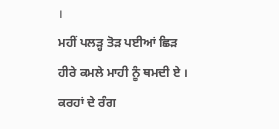।
ਮਹੀਂ ਪਲੜ੍ਹ ਤੋੜ ਪਈਆਂ ਛਿੜ
ਹੀਰੇ ਕਮਲੇ ਮਾਹੀ ਨੂੰ ਥਮਦੀ ਏ ।
ਕਰਹਾਂ ਦੇ ਰੰਗ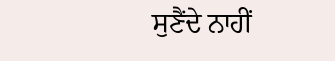ਸੁਣੈਂਦੇ ਨਾਹੀਂ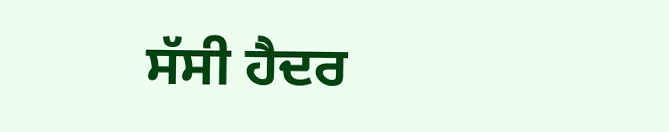ਸੱਸੀ ਹੈਦਰ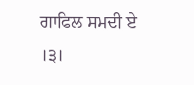ਗਾਫਿਲ ਸਮਦੀ ਏ ।੩।